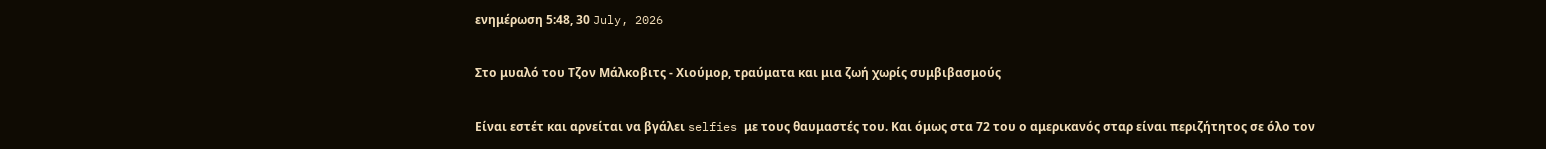ενημέρωση 5:48, 30 July, 2026

Στο μυαλό του Τζον Μάλκοβιτς - Χιούμορ, τραύματα και μια ζωή χωρίς συμβιβασμούς

Είναι εστέτ και αρνείται να βγάλει selfies με τους θαυμαστές του. Και όμως στα 72 του ο αμερικανός σταρ είναι περιζήτητος σε όλο τον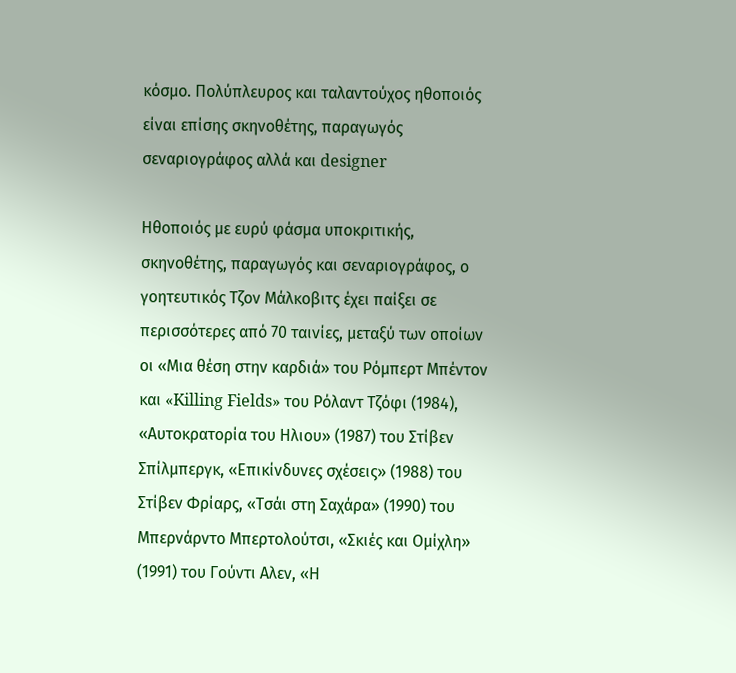κόσμο. Πολύπλευρος και ταλαντούχος ηθοποιός είναι επίσης σκηνοθέτης, παραγωγός σεναριογράφος αλλά και designer

Ηθοποιός με ευρύ φάσμα υποκριτικής, σκηνοθέτης, παραγωγός και σεναριογράφος, ο γοητευτικός Τζον Μάλκοβιτς έχει παίξει σε περισσότερες από 70 ταινίες, μεταξύ των οποίων οι «Μια θέση στην καρδιά» του Ρόμπερτ Μπέντον και «Killing Fields» του Ρόλαντ Τζόφι (1984), «Αυτοκρατορία του Ηλιου» (1987) του Στίβεν Σπίλμπεργκ, «Επικίνδυνες σχέσεις» (1988) του Στίβεν Φρίαρς, «Τσάι στη Σαχάρα» (1990) του Μπερνάρντο Μπερτολούτσι, «Σκιές και Ομίχλη» (1991) του Γούντι Αλεν, «Η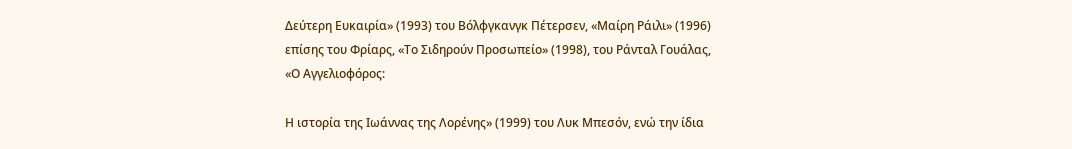Δεύτερη Ευκαιρία» (1993) του Βόλφγκανγκ Πέτερσεν, «Μαίρη Ράιλι» (1996) επίσης του Φρίαρς, «Το Σιδηρούν Προσωπείο» (1998), του Ράνταλ Γουάλας, «Ο Αγγελιοφόρος:

Η ιστορία της Ιωάννας της Λορένης» (1999) του Λυκ Μπεσόν, ενώ την ίδια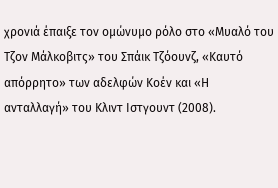χρονιά έπαιξε τον ομώνυμο ρόλο στο «Μυαλό του Τζον Μάλκοβιτς» του Σπάικ Τζόουνζ, «Καυτό απόρρητο» των αδελφών Κοέν και «Η ανταλλαγή» του Κλιντ Ιστγουντ (2008).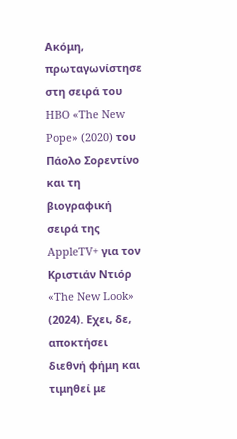Ακόμη, πρωταγωνίστησε στη σειρά του HBO «The New Pope» (2020) του Πάολο Σορεντίνο και τη βιογραφική σειρά της AppleTV+ για τον Κριστιάν Ντιόρ «The New Look» (2024). Εχει, δε, αποκτήσει διεθνή φήμη και τιμηθεί με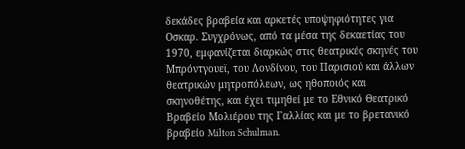δεκάδες βραβεία και αρκετές υποψηφιότητες για Οσκαρ. Συγχρόνως, από τα μέσα της δεκαετίας του 1970, εμφανίζεται διαρκώς στις θεατρικές σκηνές του Μπρόντγουεϊ, του Λονδίνου, του Παρισιού και άλλων θεατρικών μητροπόλεων, ως ηθοποιός και σκηνοθέτης, και έχει τιμηθεί με το Εθνικό Θεατρικό Βραβείο Μολιέρου της Γαλλίας και με το βρετανικό βραβείο Milton Schulman.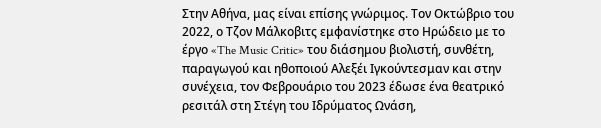Στην Αθήνα, μας είναι επίσης γνώριμος. Τον Οκτώβριο του 2022, ο Τζον Μάλκοβιτς εμφανίστηκε στο Ηρώδειο με το έργο «The Music Critic» του διάσημου βιολιστή, συνθέτη, παραγωγού και ηθοποιού Αλεξέι Ιγκούντεσμαν και στην συνέχεια, τον Φεβρουάριο του 2023 έδωσε ένα θεατρικό ρεσιτάλ στη Στέγη του Ιδρύματος Ωνάση,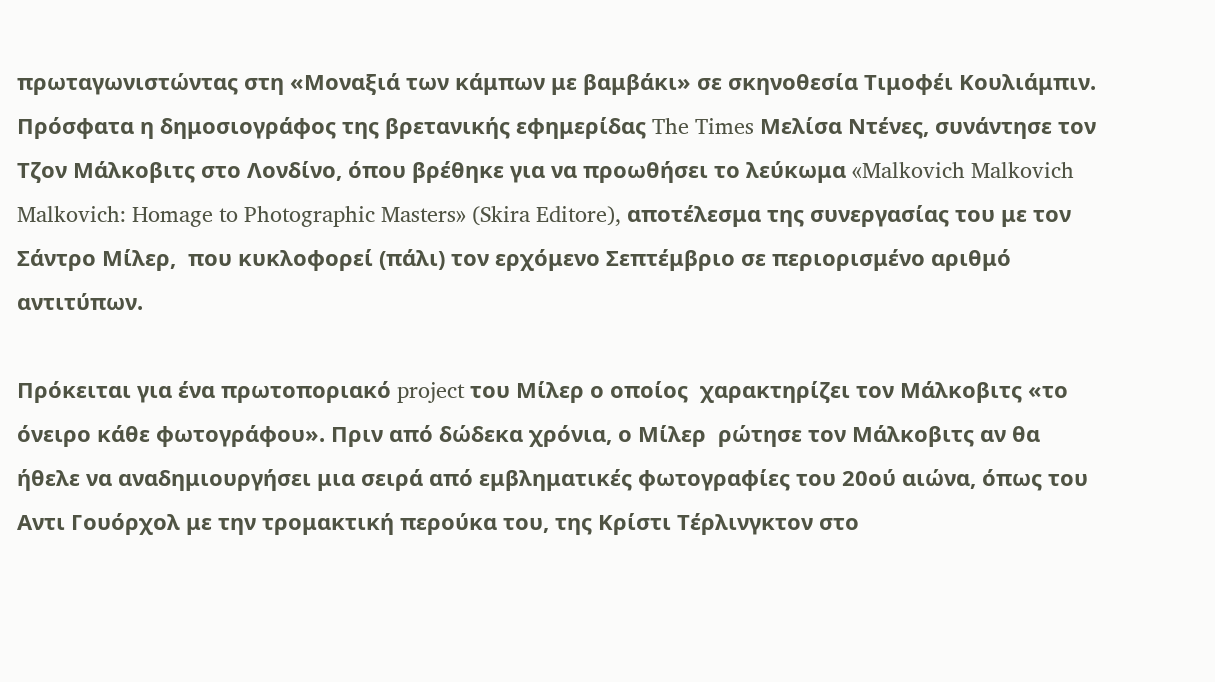πρωταγωνιστώντας στη «Μοναξιά των κάμπων με βαμβάκι» σε σκηνοθεσία Τιμοφέι Κουλιάμπιν. Πρόσφατα η δημοσιογράφος της βρετανικής εφημερίδας The Times Μελίσα Ντένες, συνάντησε τον Τζον Μάλκοβιτς στο Λονδίνο, όπου βρέθηκε για να προωθήσει το λεύκωμα «Malkovich Malkovich Malkovich: Homage to Photographic Masters» (Skira Editore), αποτέλεσμα της συνεργασίας του με τον Σάντρο Μίλερ,  που κυκλοφορεί (πάλι) τον ερχόμενο Σεπτέμβριο σε περιορισμένο αριθμό αντιτύπων.

Πρόκειται για ένα πρωτοποριακό project του Μίλερ ο οποίος  χαρακτηρίζει τον Μάλκοβιτς «το όνειρο κάθε φωτογράφου». Πριν από δώδεκα χρόνια, ο Μίλερ  ρώτησε τον Μάλκοβιτς αν θα ήθελε να αναδημιουργήσει μια σειρά από εμβληματικές φωτογραφίες του 20ού αιώνα, όπως του Αντι Γουόρχολ με την τρομακτική περούκα του, της Κρίστι Τέρλινγκτον στο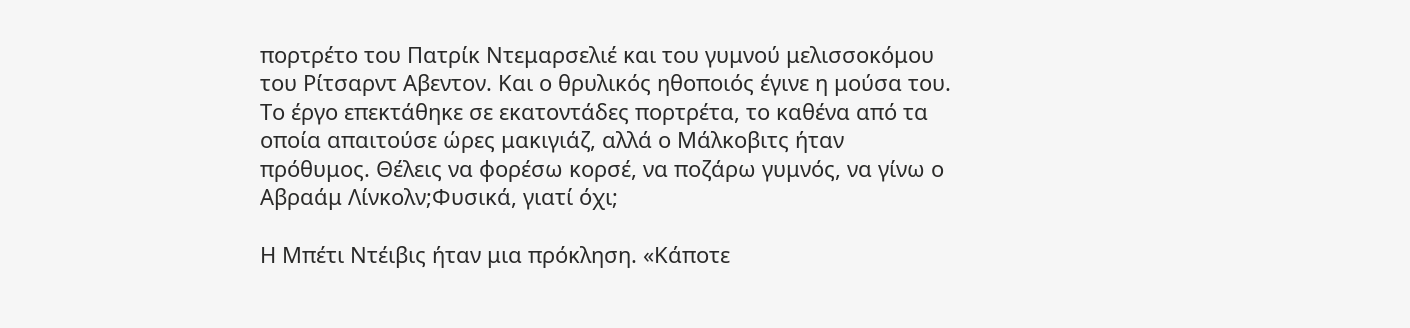πορτρέτο του Πατρίκ Ντεμαρσελιέ και του γυμνού μελισσοκόμου του Ρίτσαρντ Αβεντον. Και ο θρυλικός ηθοποιός έγινε η μούσα του. Το έργο επεκτάθηκε σε εκατοντάδες πορτρέτα, το καθένα από τα οποία απαιτούσε ώρες μακιγιάζ, αλλά ο Μάλκοβιτς ήταν πρόθυμος. Θέλεις να φορέσω κορσέ, να ποζάρω γυμνός, να γίνω ο Αβραάμ Λίνκολν;Φυσικά, γιατί όχι;

Η Μπέτι Ντέιβις ήταν μια πρόκληση. «Κάποτε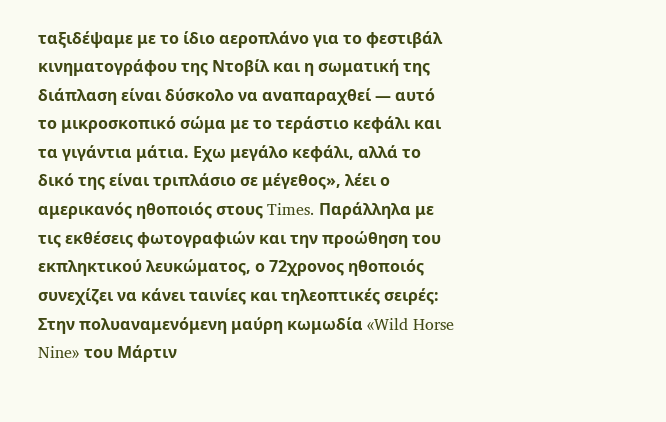ταξιδέψαμε με το ίδιο αεροπλάνο για το φεστιβάλ κινηματογράφου της Ντοβίλ και η σωματική της διάπλαση είναι δύσκολο να αναπαραχθεί — αυτό το μικροσκοπικό σώμα με το τεράστιο κεφάλι και τα γιγάντια μάτια. Eχω μεγάλο κεφάλι, αλλά το δικό της είναι τριπλάσιο σε μέγεθος», λέει ο αμερικανός ηθοποιός στους Times. Παράλληλα με τις εκθέσεις φωτογραφιών και την προώθηση του εκπληκτικού λευκώματος, ο 72χρονος ηθοποιός συνεχίζει να κάνει ταινίες και τηλεοπτικές σειρές: Στην πολυαναμενόμενη μαύρη κωμωδία «Wild Horse Nine» του Μάρτιν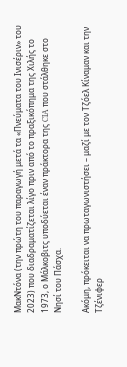ΜακΝτόνα (την πρώτη του παραγωγή μετά τα «Πνεύματα του Ινισέριν» του 2023) που διαδραματίζεται λίγο πριν από το πραξικόπημα της Χιλής το 1973, ο Μάλκοβιτς υποδύεται έναν πράκτορα της CIA που στάλθηκε στο Νησί του Πάσχα.

Ακόμη, πρόκειται να πρωταγωνιστήσει – μαζί με τον Τζόελ Κίναμαν και την Τζένιφερ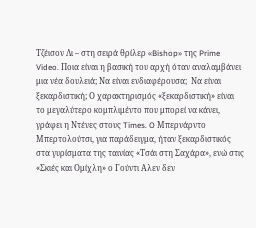Τζέισον Λι – στη σειρά θρίλερ «Bishop» της Prime Video. Ποια είναι η βασική του αρχή όταν αναλαμβάνει μια νέα δουλειά; Να είναι ενδιαφέρουσα;  Να είναι ξεκαρδιστική; Ο χαρακτηρισμός «ξεκαρδιστική» είναι το μεγαλύτερο κομπλιμέντο που μπορεί να κάνει, γράφει η Ντένες στους Times. O Μπερνάρντο Μπερτολούτσι, για παράδειγμα, ήταν ξεκαρδιστικός στα γυρίσματα της ταινίας «Τσάι στη Σαχάρα», ενώ στις «Σκιές και Ομίχλη» ο Γούντι Αλεν δεν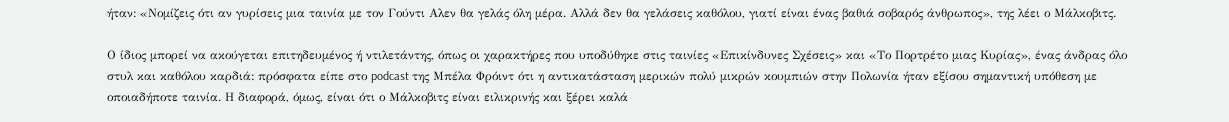ήταν: «Νομίζεις ότι αν γυρίσεις μια ταινία με τον Γούντι Αλεν θα γελάς όλη μέρα. Αλλά δεν θα γελάσεις καθόλου, γιατί είναι ένας βαθιά σοβαρός άνθρωπος», της λέει ο Μάλκοβιτς.

Ο ίδιος μπορεί να ακούγεται επιτηδευμένος ή ντιλετάντης, όπως οι χαρακτήρες που υποδύθηκε στις ταινίες «Επικίνδυνες Σχέσεις» και «Το Πορτρέτο μιας Κυρίας», ένας άνδρας όλο στυλ και καθόλου καρδιά: πρόσφατα είπε στο podcast της Μπέλα Φρόιντ ότι η αντικατάσταση μερικών πολύ μικρών κουμπιών στην Πολωνία ήταν εξίσου σημαντική υπόθεση με οποιαδήποτε ταινία. Η διαφορά, όμως, είναι ότι ο Μάλκοβιτς είναι ειλικρινής και ξέρει καλά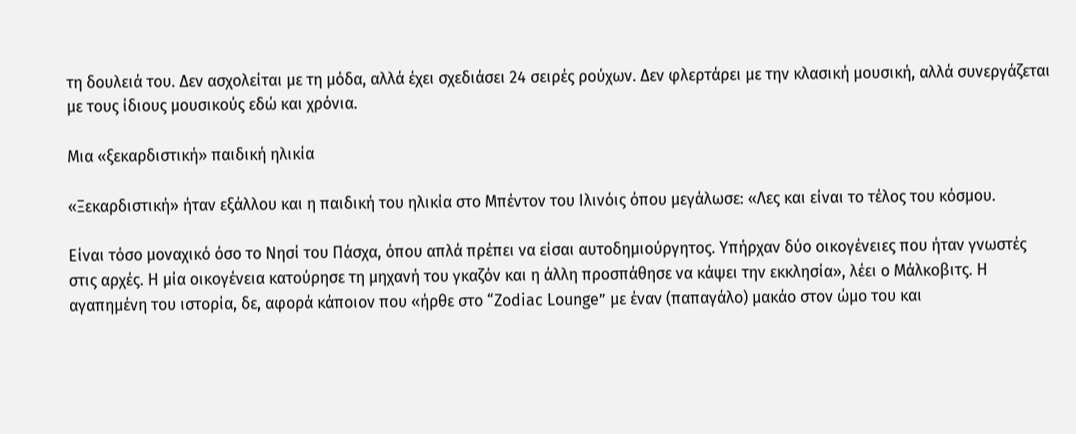τη δουλειά του. Δεν ασχολείται με τη μόδα, αλλά έχει σχεδιάσει 24 σειρές ρούχων. Δεν φλερτάρει με την κλασική μουσική, αλλά συνεργάζεται με τους ίδιους μουσικούς εδώ και χρόνια.

Μια «ξεκαρδιστική» παιδική ηλικία

«Ξεκαρδιστική» ήταν εξάλλου και η παιδική του ηλικία στο Μπέντον του Ιλινόις όπου μεγάλωσε: «Λες και είναι το τέλος του κόσμου.

Είναι τόσο μοναχικό όσο το Νησί του Πάσχα, όπου απλά πρέπει να είσαι αυτοδημιούργητος. Υπήρχαν δύο οικογένειες που ήταν γνωστές στις αρχές. Η μία οικογένεια κατούρησε τη μηχανή του γκαζόν και η άλλη προσπάθησε να κάψει την εκκλησία», λέει ο Μάλκοβιτς. Η αγαπημένη του ιστορία, δε, αφορά κάποιον που «ήρθε στο “Zodiac Lounge” με έναν (παπαγάλο) μακάο στον ώμο του και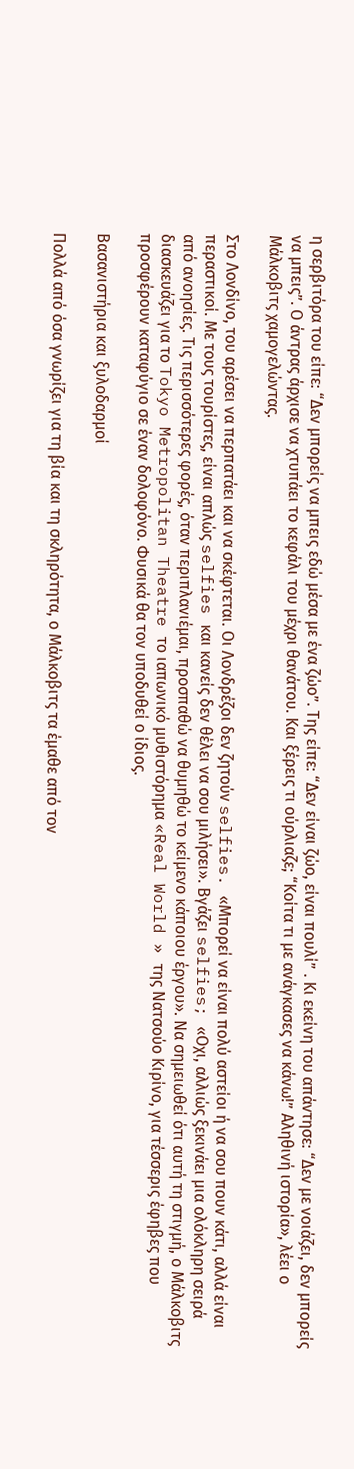η σερβιτόρα του είπε: “Δεν μπορείς να μπεις εδώ μέσα με ένα ζώο”. Της είπε: “Δεν είναι ζώο, είναι πουλί” . Κι εκείνη του απάντησε: “Δεν με νοιάζει, δεν μπορείς να μπεις”. Ο άντρας άρχισε να χτυπάει το κεφάλι του μέχρι θανάτου. Και ξέρεις τι ούρλιαζε; “Κοίτα τι με ανάγκασες να κάνω!” Αληθινή ιστορία», λέει ο Μάλκοβιτς χαμογελώντας.

Στο Λονδίνο, του αρέσει να περπατάει και να σκέφτεται. Οι Λονδρέζοι δεν ζητούν selfies. «Μπορεί να είναι πολύ αστείοι ή να σου πουν κάτι, αλλά είναι περαστικοί. Με τους τουρίστες, είναι απλώς selfies και κανείς δεν θέλει να σου μιλήσει». Βγάζει selfies; «Οχι, αλλιώς ξεκινάει μια ολόκληρη σειρά από ανοησίες. Τις περισσότερες φορές, όταν περιπλανιέμαι, προσπαθώ να θυμηθώ το κείμενο κάποιου έργου». Να σημειωθεί ότι αυτή τη στιγμή, ο Μάλκοβιτς διασκευάζει για το Tokyo Metropolitan Theatre το ιαπωνικό μυθιστόρημα «Real World » της Νατσούο Κιρίνο, για τέσσερις έφηβες που προσφέρουν καταφύγιο σε έναν δολοφόνο. Φυσικά θα τον υποδυθεί ο ίδιος.

Βασανιστήρια και ξυλοδαρμοί

Πολλά από όσα γνωρίζει για τη βία και τη σκληρότητα, ο Μάλκοβιτς τα έμαθε από τον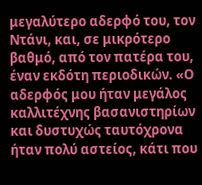μεγαλύτερο αδερφό του, τον Ντάνι, και, σε μικρότερο βαθμό, από τον πατέρα του, έναν εκδότη περιοδικών. «Ο αδερφός μου ήταν μεγάλος καλλιτέχνης βασανιστηρίων και δυστυχώς ταυτόχρονα ήταν πολύ αστείος, κάτι που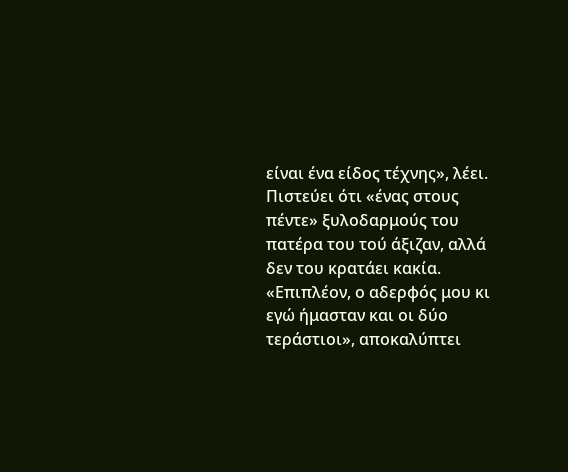είναι ένα είδος τέχνης», λέει. Πιστεύει ότι «ένας στους πέντε» ξυλοδαρμούς του πατέρα του τού άξιζαν, αλλά δεν του κρατάει κακία. «Επιπλέον, ο αδερφός μου κι εγώ ήμασταν και οι δύο τεράστιοι», αποκαλύπτει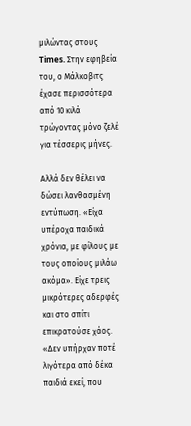μιλώντας στους Times. Στην εφηβεία του, ο Μάλκοβιτς έχασε περισσότερα από 10 κιλά τρώγοντας μόνο ζελέ για τέσσερις μήνες.

Αλλά δεν θέλει να δώσει λανθασμένη εντύπωση. «Είχα υπέροχα παιδικά χρόνια, με φίλους με τους οποίους μιλάω ακόμα». Είχε τρεις μικρότερες αδερφές και στο σπίτι επικρατούσε χάος. «Δεν υπήρχαν ποτέ λιγότερα από δέκα παιδιά εκεί, που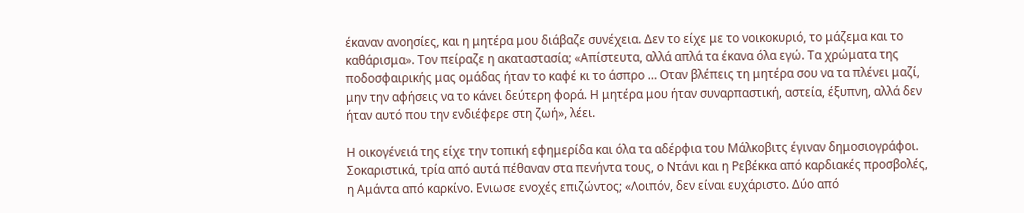έκαναν ανοησίες, και η μητέρα μου διάβαζε συνέχεια. Δεν το είχε με το νοικοκυριό, το μάζεμα και το καθάρισμα». Τον πείραζε η ακαταστασία; «Απίστευτα, αλλά απλά τα έκανα όλα εγώ. Τα χρώματα της ποδοσφαιρικής μας ομάδας ήταν το καφέ κι το άσπρο … Οταν βλέπεις τη μητέρα σου να τα πλένει μαζί, μην την αφήσεις να το κάνει δεύτερη φορά. Η μητέρα μου ήταν συναρπαστική, αστεία, έξυπνη, αλλά δεν ήταν αυτό που την ενδιέφερε στη ζωή», λέει.

Η οικογένειά της είχε την τοπική εφημερίδα και όλα τα αδέρφια του Μάλκοβιτς έγιναν δημοσιογράφοι. Σοκαριστικά, τρία από αυτά πέθαναν στα πενήντα τους, ο Ντάνι και η Ρεβέκκα από καρδιακές προσβολές, η Αμάντα από καρκίνο. Ενιωσε ενοχές επιζώντος; «Λοιπόν, δεν είναι ευχάριστο. Δύο από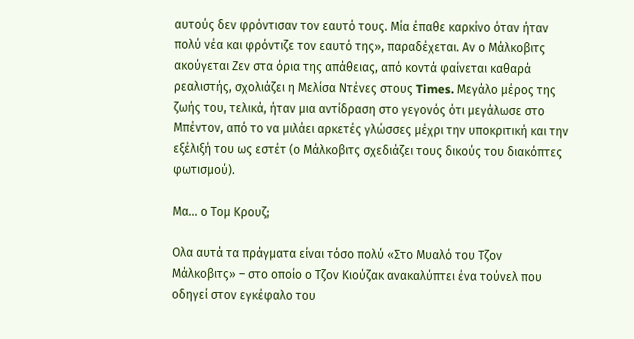αυτούς δεν φρόντισαν τον εαυτό τους. Μία έπαθε καρκίνο όταν ήταν πολύ νέα και φρόντιζε τον εαυτό της», παραδέχεται. Αν ο Μάλκοβιτς ακούγεται Ζεν στα όρια της απάθειας, από κοντά φαίνεται καθαρά ρεαλιστής, σχολιάζει η Μελίσα Ντένες στους Times. Μεγάλο μέρος της ζωής του, τελικά, ήταν μια αντίδραση στο γεγονός ότι μεγάλωσε στο Μπέντον, από το να μιλάει αρκετές γλώσσες μέχρι την υποκριτική και την εξέλιξή του ως εστέτ (ο Μάλκοβιτς σχεδιάζει τους δικούς του διακόπτες φωτισμού).

Μα… ο Τομ Κρουζ;

Ολα αυτά τα πράγματα είναι τόσο πολύ «Στο Μυαλό του Τζον Μάλκοβιτς» – στο οποίο ο Τζον Κιούζακ ανακαλύπτει ένα τούνελ που οδηγεί στον εγκέφαλο του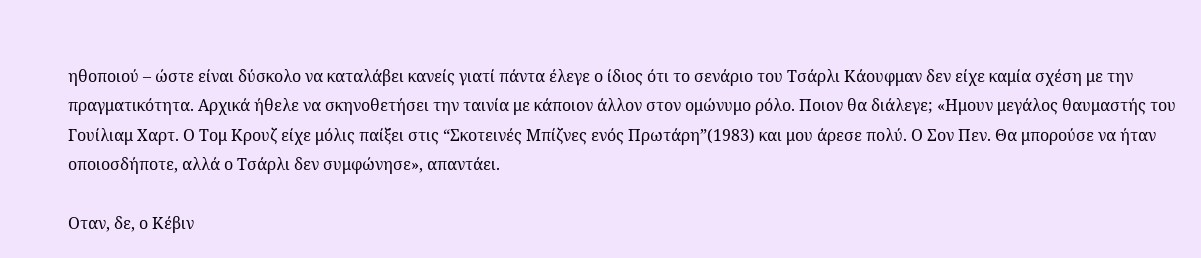ηθοποιού – ώστε είναι δύσκολο να καταλάβει κανείς γιατί πάντα έλεγε ο ίδιος ότι το σενάριο του Τσάρλι Κάουφμαν δεν είχε καμία σχέση με την πραγματικότητα. Αρχικά ήθελε να σκηνοθετήσει την ταινία με κάποιον άλλον στον ομώνυμο ρόλο. Ποιον θα διάλεγε; «Ημουν μεγάλος θαυμαστής του Γουίλιαμ Χαρτ. Ο Τομ Κρουζ είχε μόλις παίξει στις “Σκοτεινές Μπίζνες ενός Πρωτάρη”(1983) και μου άρεσε πολύ. Ο Σον Πεν. Θα μπορούσε να ήταν οποιοσδήποτε, αλλά ο Τσάρλι δεν συμφώνησε», απαντάει.

Οταν, δε, ο Κέβιν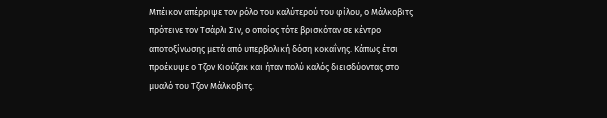Μπέικον απέρριψε τον ρόλο του καλύτερού του φίλου, ο Μάλκοβιτς πρότεινε τον Τσάρλι Σιν, ο οποίος τότε βρισκόταν σε κέντρο αποτοξίνωσης μετά από υπερβολική δόση κοκαΐνης. Κάπως έτσι προέκυψε ο Τζον Κιούζακ και ήταν πολύ καλός διεισδύοντας στο μυαλό του Τζον Μάλκοβιτς.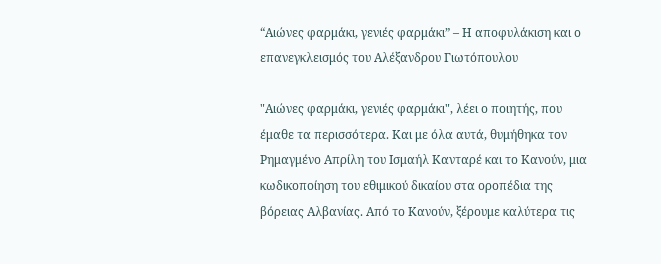“Αιώνες φαρμάκι, γενιές φαρμάκι” – Η αποφυλάκιση και ο επανεγκλεισμός του Αλέξανδρου Γιωτόπουλου

"Αιώνες φαρμάκι, γενιές φαρμάκι", λέει ο ποιητής, που έμαθε τα περισσότερα. Και με όλα αυτά, θυμήθηκα τον Ρημαγμένο Απρίλη του Ισμαήλ Κανταρέ και το Κανούν, μια κωδικοποίηση του εθιμικού δικαίου στα οροπέδια της βόρειας Αλβανίας. Από το Κανούν, ξέρουμε καλύτερα τις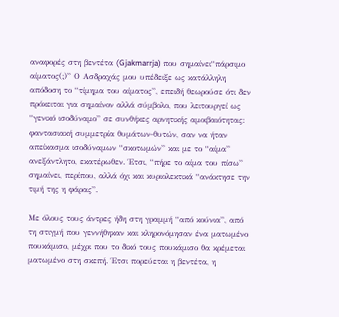αναφορές στη βεντέτα (Gjakmarrja) που σημαίνει“πάρσιμο αίματος(;)” Ο Ασδραχάς μου υπέδειξε ως κατάλληλη απόδοση το “τίμημα του αίματος”, επειδή θεωρούσε ότι δεν πρόκειται για σημαίνον αλλά σύμβολο, που λειτουργεί ως “γενικό ισοδύναμο” σε συνθήκες αρνητικής αμοιβαιότητας: φαντασιακή συμμετρία θυμάτων-θυτών, σαν να ήταν απείκασμα ισοδύναμων “σκοτωμών” και με το “αίμα” ανεξάντλητο, εκατέρωθεν. Έτσι, “πήρε το αίμα του πίσω” σημαίνει, περίπου, αλλά όχι και κυριολεκτικά “ανάκτησε την τιμή της η φάρας”.

Με όλους τους άντρες ήδη στη γραμμή “από κούνια”, από τη στιγμή που γεννήθηκαν και κληρονόμησαν ένα ματωμένο πουκάμισο, μέχρι που το δικό τους πουκάμισο θα κρέμεται ματωμένο στη σκεπή. Έτσι πορεύεται η βεντέτα, η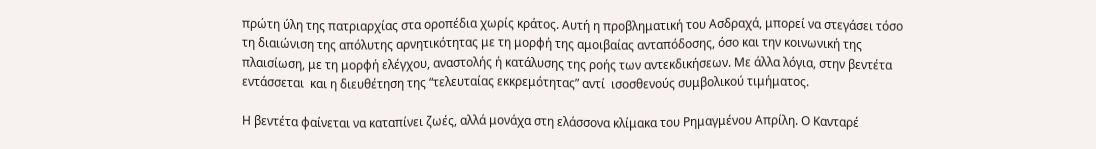πρώτη ύλη της πατριαρχίας στα οροπέδια χωρίς κράτος. Αυτή η προβληματική του Ασδραχά, μπορεί να στεγάσει τόσο τη διαιώνιση της απόλυτης αρνητικότητας με τη μορφή της αμοιβαίας ανταπόδοσης, όσο και την κοινωνική της πλαισίωση, με τη μορφή ελέγχου, αναστολής ή κατάλυσης της ροής των αντεκδικήσεων. Με άλλα λόγια, στην βεντέτα εντάσσεται  και η διευθέτηση της “τελευταίας εκκρεμότητας” αντί  ισοσθενούς συμβολικού τιμήματος.

Η βεντέτα φαίνεται να καταπίνει ζωές, αλλά μονάχα στη ελάσσονα κλίμακα του Ρημαγμένου Απρίλη. Ο Κανταρέ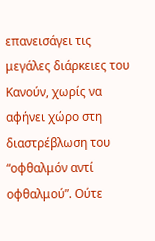επανεισάγει τις μεγάλες διάρκειες του Κανούν, χωρίς να αφήνει χώρο στη διαστρέβλωση του “οφθαλμόν αντί οφθαλμού”. Ούτε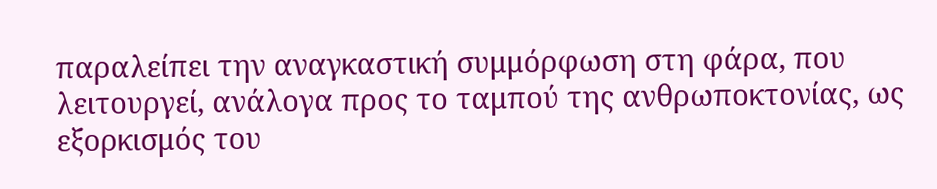παραλείπει την αναγκαστική συμμόρφωση στη φάρα, που λειτουργεί, ανάλογα προς το ταμπού της ανθρωποκτονίας, ως εξορκισμός του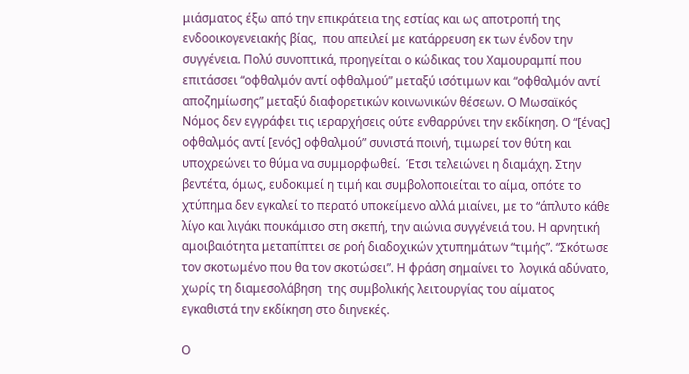μιάσματος έξω από την επικράτεια της εστίας και ως αποτροπή της ενδοοικογενειακής βίας,  που απειλεί με κατάρρευση εκ των ένδον την συγγένεια. Πολύ συνοπτικά, προηγείται ο κώδικας του Χαμουραμπί που επιτάσσει “οφθαλμόν αντί οφθαλμού” μεταξύ ισότιμων και “οφθαλμόν αντί αποζημίωσης” μεταξύ διαφορετικών κοινωνικών θέσεων. Ο Μωσαϊκός Νόμος δεν εγγράφει τις ιεραρχήσεις ούτε ενθαρρύνει την εκδίκηση. Ο “[ένας] οφθαλμός αντί [ενός] οφθαλμού” συνιστά ποινή, τιμωρεί τον θύτη και υποχρεώνει το θύμα να συμμορφωθεί.  Έτσι τελειώνει η διαμάχη. Στην βεντέτα, όμως, ευδοκιμεί η τιμή και συμβολοποιείται το αίμα, οπότε το χτύπημα δεν εγκαλεί το περατό υποκείμενο αλλά μιαίνει, με το “άπλυτο κάθε λίγο και λιγάκι πουκάμισο στη σκεπή, την αιώνια συγγένειά του. Η αρνητική αμοιβαιότητα μεταπίπτει σε ροή διαδοχικών χτυπημάτων “τιμής”. “Σκότωσε τον σκοτωμένο που θα τον σκοτώσει”. Η φράση σημαίνει το  λογικά αδύνατο, χωρίς τη διαμεσολάβηση  της συμβολικής λειτουργίας του αίματος  εγκαθιστά την εκδίκηση στο διηνεκές.

Ο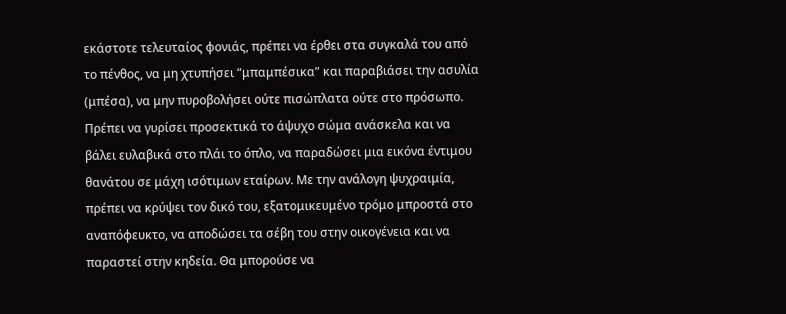εκάστοτε τελευταίος φονιάς, πρέπει να έρθει στα συγκαλά του από το πένθος, να μη χτυπήσει “μπαμπέσικα” και παραβιάσει την ασυλία (μπέσα), να μην πυροβολήσει ούτε πισώπλατα ούτε στο πρόσωπο. Πρέπει να γυρίσει προσεκτικά το άψυχο σώμα ανάσκελα και να βάλει ευλαβικά στο πλάι το όπλο, να παραδώσει μια εικόνα έντιμου θανάτου σε μάχη ισότιμων εταίρων. Με την ανάλογη ψυχραιμία, πρέπει να κρύψει τον δικό του, εξατομικευμένο τρόμο μπροστά στο αναπόφευκτο, να αποδώσει τα σέβη του στην οικογένεια και να παραστεί στην κηδεία. Θα μπορούσε να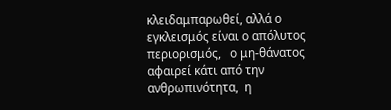κλειδαμπαρωθεί, αλλά ο εγκλεισμός είναι ο απόλυτος περιορισμός,   ο μη-θάνατος αφαιρεί κάτι από την ανθρωπινότητα,  η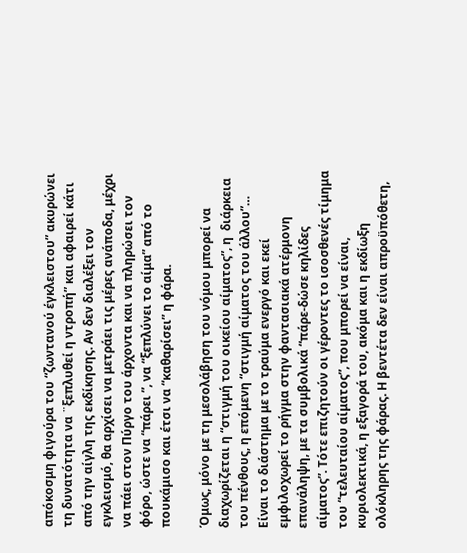απόκοσμη φιγούρα του “ζωντανού έγκλειστου” ακυρώνει τη δυνατότητα να ¨ξεπλυθεί η ντροπή” και αφαιρεί κάτι από την αίγλη της εκδίκησης. Αν δεν διαλέξει τον εγκλεισμό, θα αρχίσει να μετράει τις μέρες ανάποδα, μέχρι να πάει στον Πύργο του άρχοντα και να πληρώσει τον φόρο, ώστε να “πάρει ”, να “ξεπλύνει το αίμα” από το πουκάμισο και έτσι να “καθαρίσει” η φάρα.

Όμως, μόνο με τη μεσολάβηση του νόμου μπορεί να διαχωρίζεται η “στιγμή του οικείου αίματος”, η  διάρκεια του πένθους, η επόμενη “στιγμή αίματος του άλλου”… Είναι το διάστημα με το τραύμα ενεργό και εκεί εμφιλοχωρεί το ρήγμα στην φαντασιακά ατέρμονη επανάληψη, με τα συμβολικά “πάρε-δώσε κηλίδες αίματος”. Τότε επιζητούν οι γέροντες το ισοσθενές τίμημα του “τελευταίου αίματος”, που μπορεί να είναι, κυριολεκτικά, η εξαγορά του, ακόμα και η εκδίωξη ολόκληρης της φάρας. Η βεντέτα δεν είναι απροϋπόθετη,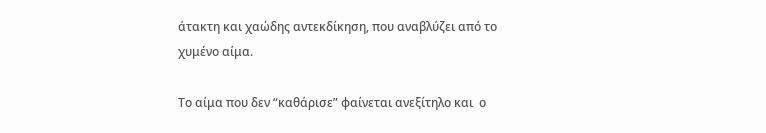άτακτη και χαώδης αντεκδίκηση, που αναβλύζει από το χυμένο αίμα.

Το αίμα που δεν “καθάρισε” φαίνεται ανεξίτηλο και  ο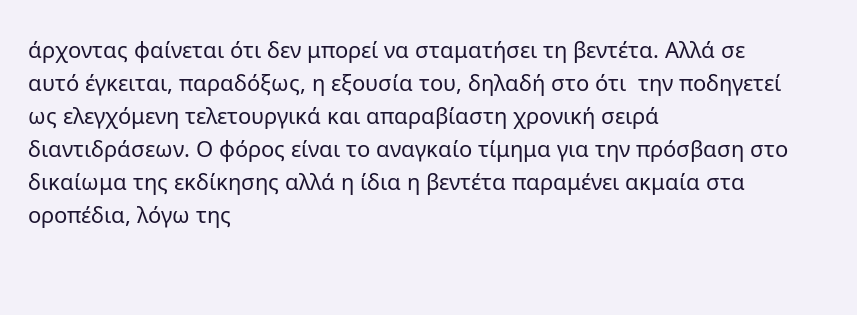άρχοντας φαίνεται ότι δεν μπορεί να σταματήσει τη βεντέτα. Αλλά σε αυτό έγκειται, παραδόξως, η εξουσία του, δηλαδή στο ότι  την ποδηγετεί ως ελεγχόμενη τελετουργικά και απαραβίαστη χρονική σειρά διαντιδράσεων. Ο φόρος είναι το αναγκαίο τίμημα για την πρόσβαση στο δικαίωμα της εκδίκησης αλλά η ίδια η βεντέτα παραμένει ακμαία στα οροπέδια, λόγω της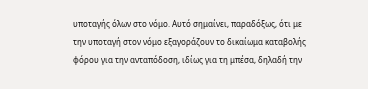υποταγής όλων στο νόμο. Αυτό σημαίνει, παραδόξως, ότι με την υποταγή στον νόμο εξαγοράζουν το δικαίωμα καταβολής φόρου για την ανταπόδοση, ιδίως για τη μπέσα, δηλαδή την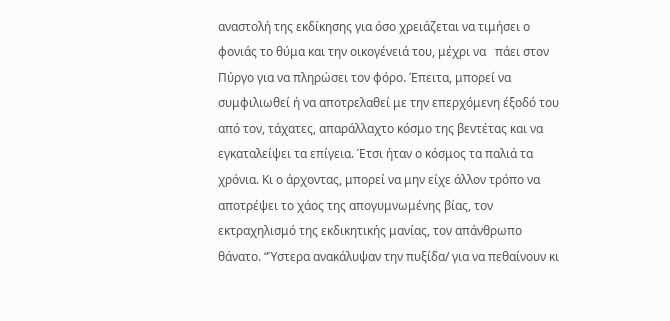αναστολή της εκδίκησης για όσο χρειάζεται να τιμήσει ο φονιάς το θύμα και την οικογένειά του, μέχρι να   πάει στον Πύργο για να πληρώσει τον φόρο. Έπειτα, μπορεί να συμφιλιωθεί ή να αποτρελαθεί με την επερχόμενη έξοδό του από τον, τάχατες, απαράλλαχτο κόσμο της βεντέτας και να εγκαταλείψει τα επίγεια. Έτσι ήταν ο κόσμος τα παλιά τα χρόνια. Κι ο άρχοντας, μπορεί να μην είχε άλλον τρόπο να αποτρέψει το χάος της απογυμνωμένης βίας, τον εκτραχηλισμό της εκδικητικής μανίας, τον απάνθρωπο θάνατο. “Ύστερα ανακάλυψαν την πυξίδα/ για να πεθαίνουν κι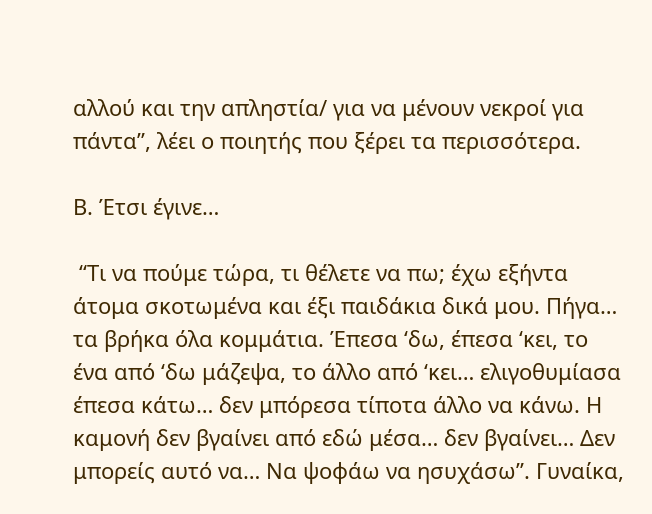αλλού και την απληστία/ για να μένουν νεκροί για πάντα”, λέει ο ποιητής που ξέρει τα περισσότερα.

Β. Έτσι έγινε…

 “Τι να πούμε τώρα, τι θέλετε να πω; έχω εξήντα άτομα σκοτωμένα και έξι παιδάκια δικά μου. Πήγα… τα βρήκα όλα κομμάτια. Έπεσα ‘δω, έπεσα ‘κει, το ένα από ‘δω μάζεψα, το άλλο από ‘κει… ελιγοθυμίασα έπεσα κάτω… δεν μπόρεσα τίποτα άλλο να κάνω. Η καμονή δεν βγαίνει από εδώ μέσα… δεν βγαίνει… Δεν μπορείς αυτό να… Να ψοφάω να ησυχάσω”. Γυναίκα,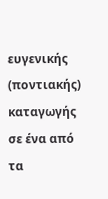ευγενικής (ποντιακής) καταγωγής σε ένα από τα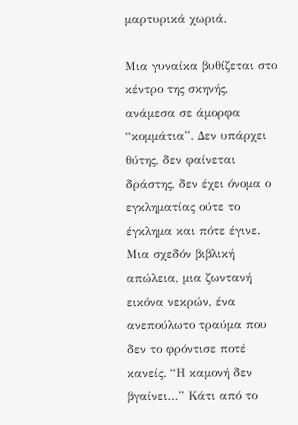μαρτυρικά χωριά.

Μια γυναίκα βυθίζεται στο κέντρο της σκηνής, ανάμεσα σε άμορφα “κομμάτια”. Δεν υπάρχει θύτης, δεν φαίνεται δράστης, δεν έχει όνομα ο εγκληματίας ούτε το έγκλημα και πότε έγινε. Μια σχεδόν βιβλική απώλεια, μια ζωντανή εικόνα νεκρών, ένα ανεπούλωτο τραύμα που δεν το φρόντισε ποτέ κανείς. “Η καμονή δεν βγαίνει…” Κάτι από το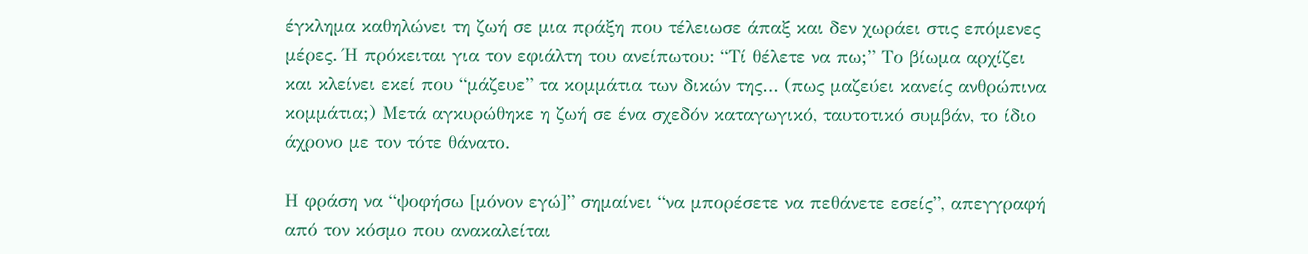έγκλημα καθηλώνει τη ζωή σε μια πράξη που τέλειωσε άπαξ και δεν χωράει στις επόμενες μέρες. Ή πρόκειται για τον εφιάλτη του ανείπωτου: “Τί θέλετε να πω;” Το βίωμα αρχίζει και κλείνει εκεί που “μάζευε” τα κομμάτια των δικών της… (πως μαζεύει κανείς ανθρώπινα κομμάτια;) Μετά αγκυρώθηκε η ζωή σε ένα σχεδόν καταγωγικό, ταυτοτικό συμβάν, το ίδιο άχρονο με τον τότε θάνατο.

Η φράση να “ψοφήσω [μόνον εγώ]” σημαίνει “να μπορέσετε να πεθάνετε εσείς”, απεγγραφή από τον κόσμο που ανακαλείται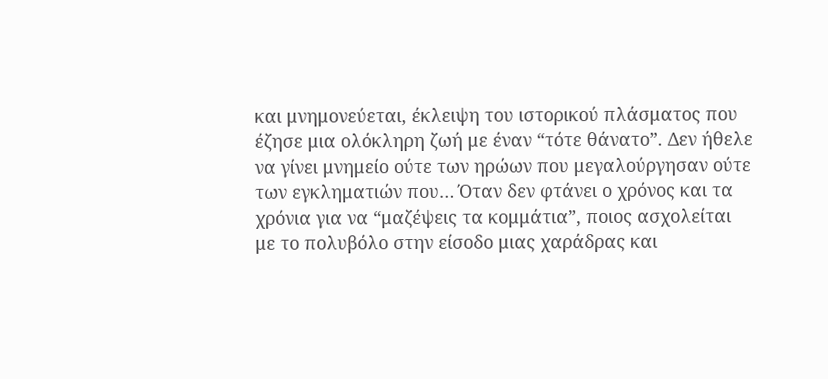και μνημονεύεται, έκλειψη του ιστορικού πλάσματος που έζησε μια ολόκληρη ζωή με έναν “τότε θάνατο”. Δεν ήθελε να γίνει μνημείο ούτε των ηρώων που μεγαλούργησαν ούτε των εγκληματιών που… Όταν δεν φτάνει ο χρόνος και τα χρόνια για να “μαζέψεις τα κομμάτια”, ποιoς ασχολείται με το πολυβόλο στην είσοδο μιας χαράδρας και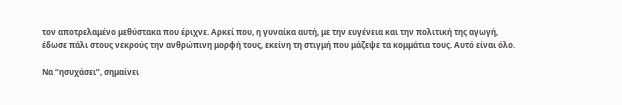τον αποτρελαμένο μεθύστακα που έριχνε. Αρκεί που, η γυναίκα αυτή, με την ευγένεια και την πολιτική της αγωγή, έδωσε πάλι στους νεκρούς την ανθρώπινη μορφή τους, εκείνη τη στιγμή που μάζεψε τα κομμάτια τους. Αυτό είναι όλο.

Να “ησυχάσει”, σημαίνει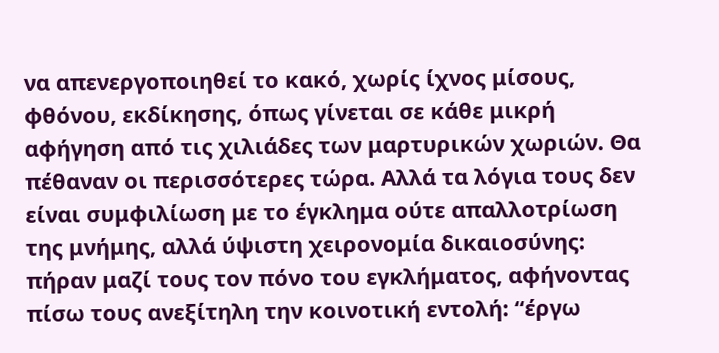να απενεργοποιηθεί το κακό, χωρίς ίχνος μίσους, φθόνου, εκδίκησης, όπως γίνεται σε κάθε μικρή αφήγηση από τις χιλιάδες των μαρτυρικών χωριών. Θα πέθαναν οι περισσότερες τώρα. Αλλά τα λόγια τους δεν είναι συμφιλίωση με το έγκλημα ούτε απαλλοτρίωση της μνήμης, αλλά ύψιστη χειρονομία δικαιοσύνης: πήραν μαζί τους τον πόνο του εγκλήματος, αφήνοντας πίσω τους ανεξίτηλη την κοινοτική εντολή: “έργω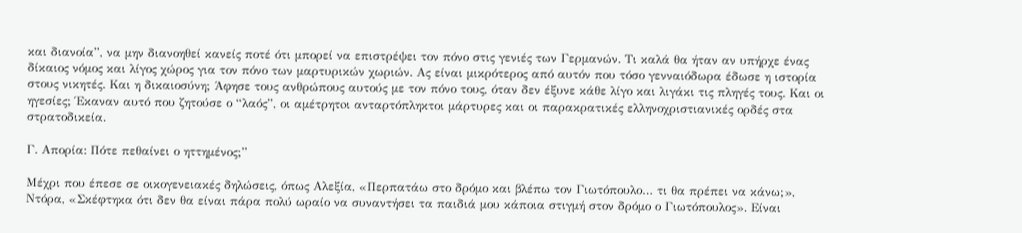και διανοία”, να μην διανοηθεί κανείς ποτέ ότι μπορεί να επιστρέψει τον πόνο στις γενιές των Γερμανών. Τι καλά θα ήταν αν υπήρχε ένας δίκαιος νόμος και λίγος χώρος για τον πόνο των μαρτυρικών χωριών. Ας είναι μικρότερος από αυτόν που τόσο γενναιόδωρα έδωσε η ιστορία στους νικητές. Και η δικαιοσύνη; Άφησε τους ανθρώπους αυτούς με τον πόνο τους, όταν δεν έξυνε κάθε λίγο και λιγάκι τις πληγές τους. Και οι ηγεσίες; Έκαναν αυτό που ζητούσε ο “λαός”, οι αμέτρητoι ανταρτόπληκτοι μάρτυρες και οι παρακρατικές ελληνοχριστιανικές ορδές στα στρατοδικεία.

Γ. Απορία: Πότε πεθαίνει ο ηττημένος;”

Μέχρι που έπεσε σε οικογενειακές δηλώσεις, όπως Αλεξία, «Περπατάω στο δρόμο και βλέπω τον Γιωτόπουλο… τι θα πρέπει να κάνω;», Ντόρα, «Σκέφτηκα ότι δεν θα είναι πάρα πολύ ωραίο να συναντήσει τα παιδιά μου κάποια στιγμή στον δρόμο ο Γιωτόπουλος». Είναι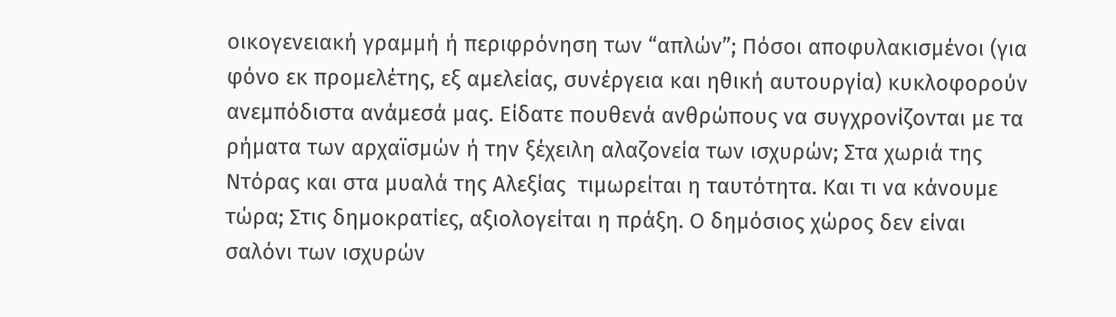οικογενειακή γραμμή ή περιφρόνηση των “απλών”; Πόσοι αποφυλακισμένοι (για φόνο εκ προμελέτης, εξ αμελείας, συνέργεια και ηθική αυτουργία) κυκλοφορούν ανεμπόδιστα ανάμεσά μας. Είδατε πουθενά ανθρώπους να συγχρονίζονται με τα ρήματα των αρχαϊσμών ή την ξέχειλη αλαζονεία των ισχυρών; Στα χωριά της Ντόρας και στα μυαλά της Αλεξίας  τιμωρείται η ταυτότητα. Και τι να κάνουμε τώρα; Στις δημοκρατίες, αξιολογείται η πράξη. Ο δημόσιος χώρος δεν είναι σαλόνι των ισχυρών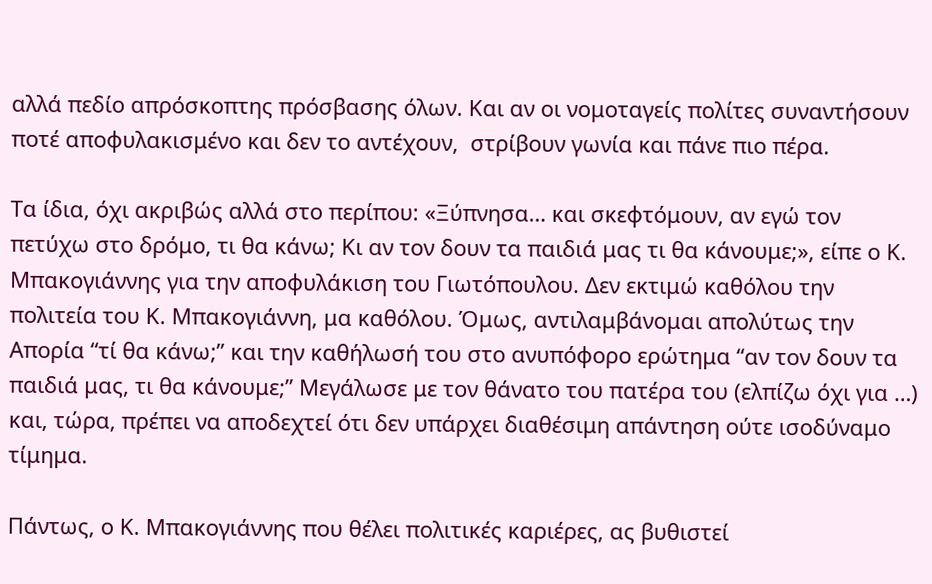αλλά πεδίο απρόσκοπτης πρόσβασης όλων. Και αν οι νομοταγείς πολίτες συναντήσουν ποτέ αποφυλακισμένο και δεν το αντέχουν,  στρίβουν γωνία και πάνε πιο πέρα.

Τα ίδια, όχι ακριβώς αλλά στο περίπου: «Ξύπνησα… και σκεφτόμουν, αν εγώ τον πετύχω στο δρόμο, τι θα κάνω; Κι αν τον δουν τα παιδιά μας τι θα κάνουμε;», είπε ο Κ. Μπακογιάννης για την αποφυλάκιση του Γιωτόπουλου. Δεν εκτιμώ καθόλου την πολιτεία του Κ. Μπακογιάννη, μα καθόλου. Όμως, αντιλαμβάνομαι απολύτως την Απορία “τί θα κάνω;” και την καθήλωσή του στο ανυπόφορο ερώτημα “αν τον δουν τα παιδιά μας, τι θα κάνουμε;” Μεγάλωσε με τον θάνατο του πατέρα του (ελπίζω όχι για …) και, τώρα, πρέπει να αποδεχτεί ότι δεν υπάρχει διαθέσιμη απάντηση ούτε ισοδύναμο τίμημα.

Πάντως, ο Κ. Μπακογιάννης που θέλει πολιτικές καριέρες, ας βυθιστεί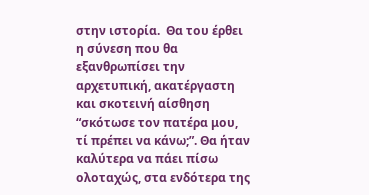στην ιστορία.  Θα του έρθει η σύνεση που θα εξανθρωπίσει την αρχετυπική, ακατέργαστη και σκοτεινή αίσθηση “σκότωσε τον πατέρα μου, τί πρέπει να κάνω;”. Θα ήταν καλύτερα να πάει πίσω ολοταχώς, στα ενδότερα της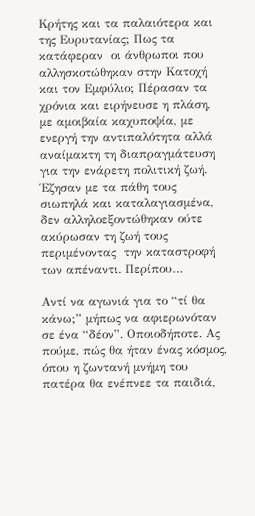Κρήτης και τα παλαιότερα και της Ευρυτανίας; Πως τα κατάφεραν  οι άνθρωποι που αλλησκοτώθηκαν στην Κατοχή και τον Εμφύλιο; Πέρασαν τα χρόνια και ειρήνευσε η πλάση, με αμοιβαία καχυποψία, με ενεργή την αντιπαλότητα αλλά αναίμακτη τη διαπραγμάτευση για την ενάρετη πολιτική ζωή. Έζησαν με τα πάθη τους σιωπηλά και καταλαγιασμένα, δεν αλληλοεξοντώθηκαν ούτε ακύρωσαν τη ζωή τους περιμένοντας  την καταστροφή των απέναντι. Περίπου…

Αντί να αγωνιά για το “τί θα κάνω;” μήπως να αφιερωνόταν σε ένα “δέον”. Οποιοδήποτε. Ας πούμε, πώς θα ήταν ένας κόσμος, όπου η ζωντανή μνήμη του πατέρα θα ενέπνεε τα παιδιά,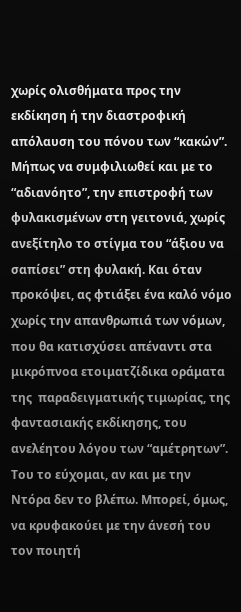χωρίς ολισθήματα προς την εκδίκηση ή την διαστροφική απόλαυση του πόνου των “κακών”. Μήπως να συμφιλιωθεί και με το “αδιανόητο”, την επιστροφή των φυλακισμένων στη γειτονιά, χωρίς ανεξίτηλο το στίγμα του “άξιου να σαπίσει” στη φυλακή. Και όταν προκόψει, ας φτιάξει ένα καλό νόμο χωρίς την απανθρωπιά των νόμων, που θα κατισχύσει απέναντι στα μικρόπνοα ετοιματζίδικα οράματα της  παραδειγματικής τιμωρίας, της  φαντασιακής εκδίκησης, του ανελέητου λόγου των “αμέτρητων”. Του το εύχομαι, αν και με την Ντόρα δεν το βλέπω. Μπορεί, όμως, να κρυφακούει με την άνεσή του τον ποιητή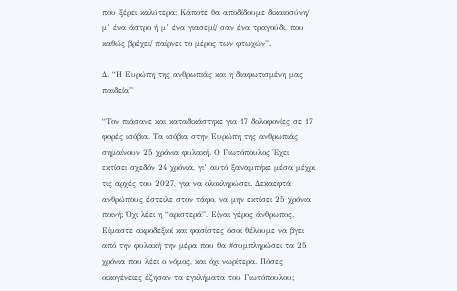που ξέρει καλύτερα: Κάποτε θα αποδίδουμε δικαιοσύνη/ μ’ ένα άστρο ή μ’ ένα γιασεμί/ σαν ένα τραγούδι, που καθώς βρέχει/ παίρνει το μέρος των φτωχών”.

Δ. “Η Ευρώπη της ανθρωπιάς και η διαφωτισμένη μας παιδεία”

“Τον πιάσανε και καταδικάστηκε για 17 δολοφονίες σε 17 φορές ισόβια. Τα ισόβια στην Ευρώπη της ανθρωπιάς σημαίνουν 25 χρόνια φυλακή. Ο Γιωτόπουλος Έχει εκτίσει σχεδόν 24 χρόνια, γι’ αυτό ξαναμπήκε μέσα μέχρι τις αρχές του 2027, για να ολοκληρώσει. Δεκαεφτά ανθρώπους έστειλε στον τάφο, να μην εκτίσει 25 χρόνια ποινή; Όχι λέει η “αριστερά”. Είναι γέρος άνθρωπος. Είμαστε ακροδεξιοί και φασίστες όσοι θέλουμε να βγει από την φυλακή την μέρα που θα #συμπληρώσει τα 25 χρόνια που λέει ο νόμος, και όχι νωρίτερα. Πόσες οικογένειες έζησαν τα εγκλήματα του Γιωτόπουλου;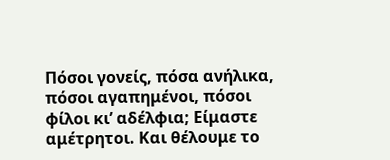Πόσοι γονείς, πόσα ανήλικα, πόσοι αγαπημένοι, πόσοι φίλοι κι’ αδέλφια; Είμαστε αμέτρητοι. Και θέλουμε το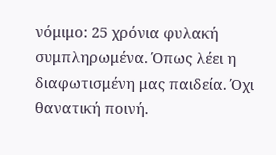νόμιμο: 25 χρόνια φυλακή συμπληρωμένα. Όπως λέει η διαφωτισμένη μας παιδεία. Όχι θανατική ποινή.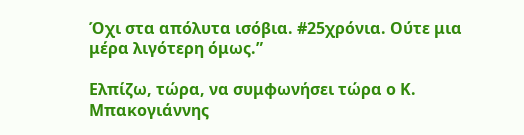Όχι στα απόλυτα ισόβια. #25χρόνια. Ούτε μια μέρα λιγότερη όμως.”

Ελπίζω, τώρα, να συμφωνήσει τώρα ο Κ. Μπακογιάννης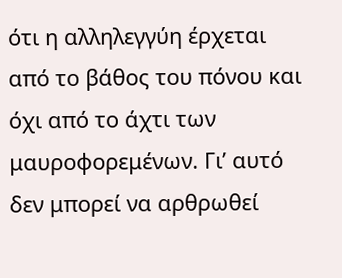ότι η αλληλεγγύη έρχεται από το βάθος του πόνου και όχι από το άχτι των μαυροφορεμένων. Γι’ αυτό δεν μπορεί να αρθρωθεί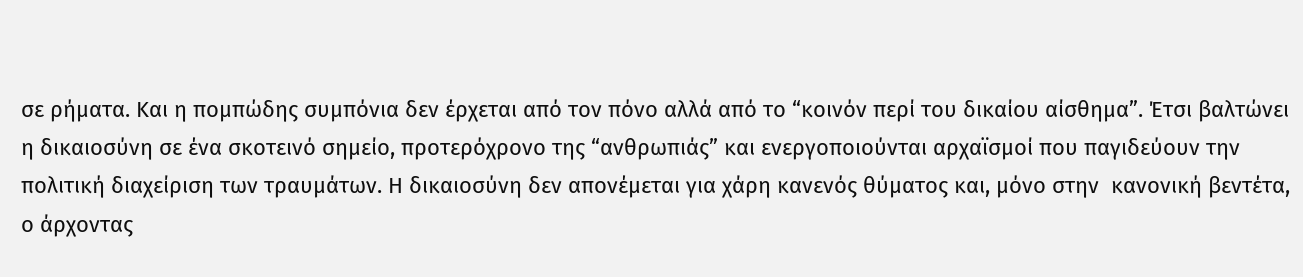σε ρήματα. Και η πομπώδης συμπόνια δεν έρχεται από τον πόνο αλλά από το “κοινόν περί του δικαίου αίσθημα”. Έτσι βαλτώνει η δικαιοσύνη σε ένα σκοτεινό σημείο, προτερόχρονο της “ανθρωπιάς” και ενεργοποιούνται αρχαϊσμοί που παγιδεύουν την πολιτική διαχείριση των τραυμάτων. Η δικαιοσύνη δεν απονέμεται για χάρη κανενός θύματος και, μόνο στην  κανονική βεντέτα, ο άρχοντας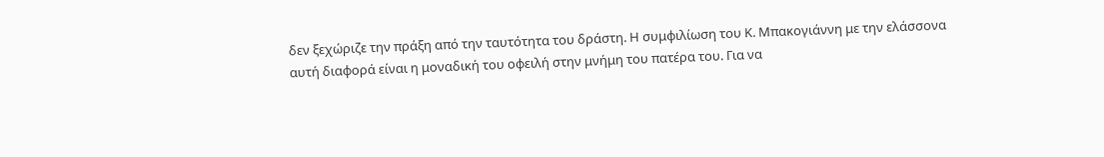δεν ξεχώριζε την πράξη από την ταυτότητα του δράστη. Η συμφιλίωση του Κ. Μπακογιάννη με την ελάσσονα αυτή διαφορά είναι η μοναδική του οφειλή στην μνήμη του πατέρα του. Για να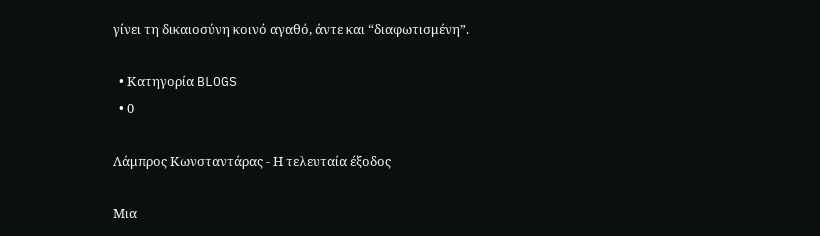γίνει τη δικαιοσύνη κοινό αγαθό, άντε και “διαφωτισμένη”.

  • Κατηγορία BLOGS
  • 0

Λάμπρος Κωνσταντάρας - Η τελευταία έξοδος

Μια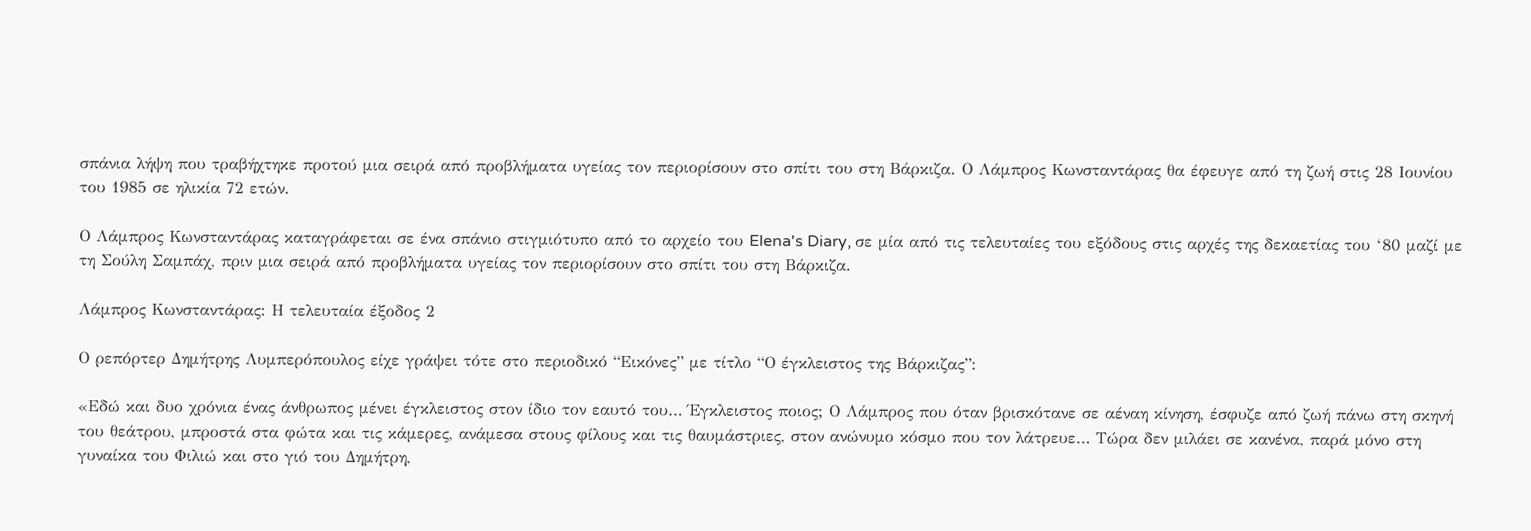σπάνια λήψη που τραβήχτηκε προτού μια σειρά από προβλήματα υγείας τον περιορίσουν στο σπίτι του στη Βάρκιζα. Ο Λάμπρος Κωνσταντάρας θα έφευγε από τη ζωή στις 28 Ιουνίου του 1985 σε ηλικία 72 ετών.

Ο Λάμπρος Κωνσταντάρας καταγράφεται σε ένα σπάνιο στιγμιότυπο από το αρχείο του Elena's Diary, σε μία από τις τελευταίες του εξόδους στις αρχές της δεκαετίας του ‘80 μαζί με τη Σούλη Σαμπάχ, πριν μια σειρά από προβλήματα υγείας τον περιορίσουν στο σπίτι του στη Βάρκιζα.

Λάμπρος Κωνσταντάρας: Η τελευταία έξοδος 2

Ο ρεπόρτερ Δημήτρης Λυμπερόπουλος είχε γράψει τότε στο περιοδικό “Εικόνες” με τίτλο “Ο έγκλειστος της Βάρκιζας”:

«Εδώ και δυο χρόνια ένας άνθρωπος μένει έγκλειστος στον ίδιο τον εαυτό του… Έγκλειστος ποιος; Ο Λάμπρος που όταν βρισκότανε σε αέναη κίνηση, έσφυζε από ζωή πάνω στη σκηνή του θεάτρου, μπροστά στα φώτα και τις κάμερες, ανάμεσα στους φίλους και τις θαυμάστριες, στον ανώνυμο κόσμο που τον λάτρευε… Τώρα δεν μιλάει σε κανένα, παρά μόνο στη γυναίκα του Φιλιώ και στο γιό του Δημήτρη,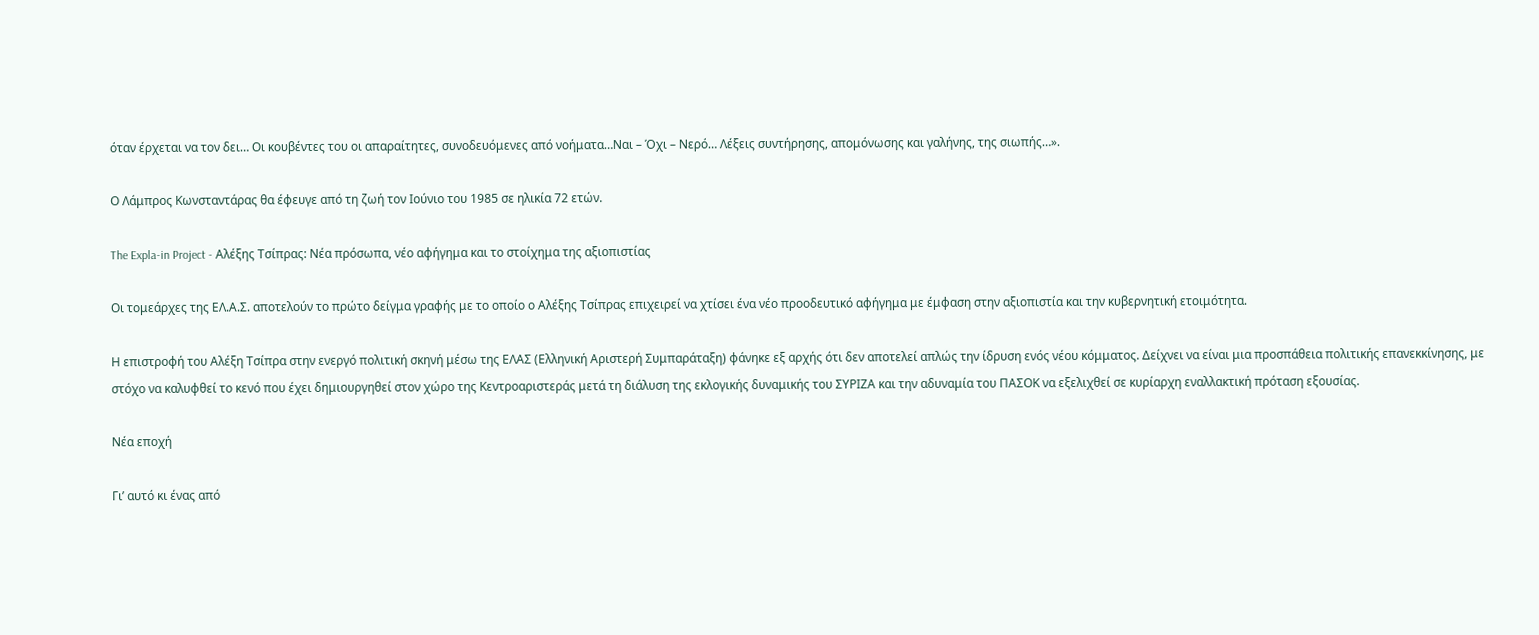όταν έρχεται να τον δει… Οι κουβέντες του οι απαραίτητες, συνοδευόμενες από νοήματα…Ναι – Όχι – Νερό… Λέξεις συντήρησης, απομόνωσης και γαλήνης, της σιωπής…».

Ο Λάμπρος Κωνσταντάρας θα έφευγε από τη ζωή τον Ιούνιο του 1985 σε ηλικία 72 ετών.

The Expla-in Project - Αλέξης Τσίπρας: Νέα πρόσωπα, νέο αφήγημα και το στοίχημα της αξιοπιστίας

Οι τομεάρχες της ΕΛ.Α.Σ. αποτελούν το πρώτο δείγμα γραφής με το οποίο ο Αλέξης Τσίπρας επιχειρεί να χτίσει ένα νέο προοδευτικό αφήγημα με έμφαση στην αξιοπιστία και την κυβερνητική ετοιμότητα.

Η επιστροφή του Αλέξη Τσίπρα στην ενεργό πολιτική σκηνή μέσω της ΕΛΑΣ (Ελληνική Αριστερή Συμπαράταξη) φάνηκε εξ αρχής ότι δεν αποτελεί απλώς την ίδρυση ενός νέου κόμματος. Δείχνει να είναι μια προσπάθεια πολιτικής επανεκκίνησης, με στόχο να καλυφθεί το κενό που έχει δημιουργηθεί στον χώρο της Κεντροαριστεράς μετά τη διάλυση της εκλογικής δυναμικής του ΣΥΡΙΖΑ και την αδυναμία του ΠΑΣΟΚ να εξελιχθεί σε κυρίαρχη εναλλακτική πρόταση εξουσίας.

Νέα εποχή

Γι’ αυτό κι ένας από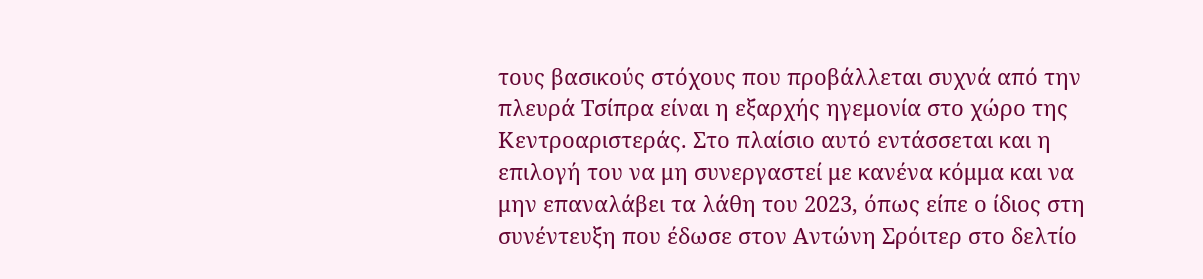τους βασικούς στόχους που προβάλλεται συχνά από την πλευρά Τσίπρα είναι η εξαρχής ηγεμονία στο χώρο της Κεντροαριστεράς. Στο πλαίσιο αυτό εντάσσεται και η επιλογή του να μη συνεργαστεί με κανένα κόμμα και να μην επαναλάβει τα λάθη του 2023, όπως είπε ο ίδιος στη συνέντευξη που έδωσε στον Αντώνη Σρόιτερ στο δελτίο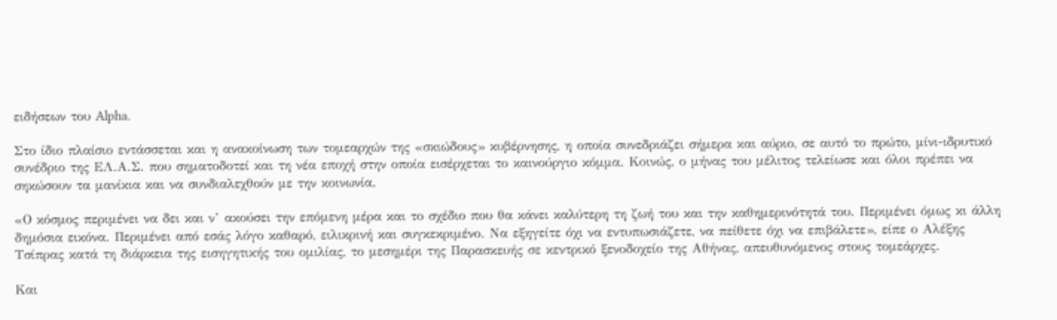ειδήσεων του Alpha.

Στο ίδιο πλαίσιο εντάσσεται και η ανακοίνωση των τομεαρχών της «σκιώδους» κυβέρνησης, η οποία συνεδριάζει σήμερα και αύριο, σε αυτό το πρώτο, μίνι-ιδρυτικό συνέδριο της ΕΛ.Α.Σ. που σηματοδοτεί και τη νέα εποχή στην οποία εισέρχεται το καινούργιο κόμμα. Κοινώς, ο μήνας του μέλιτος τελείωσε και όλοι πρέπει να σηκώσουν τα μανίκια και να συνδιαλεχθούν με την κοινωνία.

«Ο κόσμος περιμένει να δει και ν’ ακούσει την επόμενη μέρα και το σχέδιο που θα κάνει καλύτερη τη ζωή του και την καθημερινότητά του. Περιμένει όμως κι άλλη δημόσια εικόνα. Περιμένει από εσάς λόγο καθαρό, ειλικρινή και συγκεκριμένο. Να εξηγείτε όχι να εντυπωσιάζετε, να πείθετε όχι να επιβάλετε», είπε ο Αλέξης Τσίπρας κατά τη διάρκεια της εισηγητικής του ομιλίας, το μεσημέρι της Παρασκευής σε κεντρικό ξενοδοχείο της Αθήνας, απευθυνόμενος στους τομεάρχες.

Και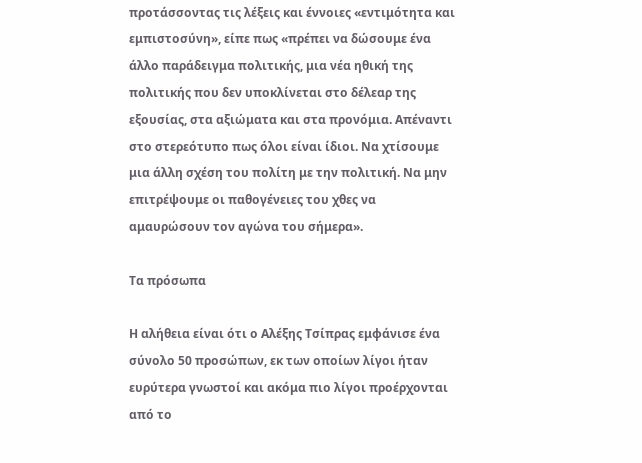προτάσσοντας τις λέξεις και έννοιες «εντιμότητα και εμπιστοσύνη», είπε πως «πρέπει να δώσουμε ένα άλλο παράδειγμα πολιτικής, μια νέα ηθική της πολιτικής που δεν υποκλίνεται στο δέλεαρ της εξουσίας, στα αξιώματα και στα προνόμια. Απέναντι στο στερεότυπο πως όλοι είναι ίδιοι. Να χτίσουμε μια άλλη σχέση του πολίτη με την πολιτική. Να μην επιτρέψουμε οι παθογένειες του χθες να αμαυρώσουν τον αγώνα του σήμερα».

Τα πρόσωπα

Η αλήθεια είναι ότι ο Αλέξης Τσίπρας εμφάνισε ένα σύνολο 50 προσώπων, εκ των οποίων λίγοι ήταν ευρύτερα γνωστοί και ακόμα πιο λίγοι προέρχονται από το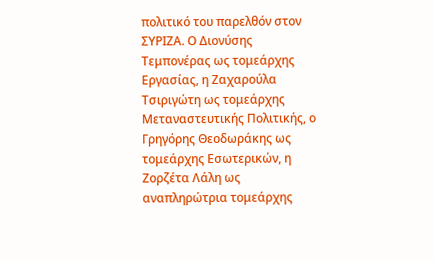πολιτικό του παρελθόν στον ΣΥΡΙΖΑ. Ο Διονύσης Τεμπονέρας ως τομεάρχης Εργασίας, η Ζαχαρούλα Τσιριγώτη ως τομεάρχης Μεταναστευτικής Πολιτικής, ο Γρηγόρης Θεοδωράκης ως τομεάρχης Εσωτερικών, η Ζορζέτα Λάλη ως αναπληρώτρια τομεάρχης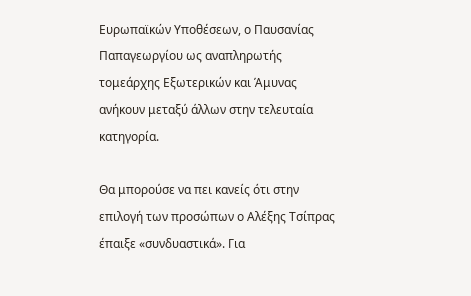Ευρωπαϊκών Υποθέσεων, ο Παυσανίας Παπαγεωργίου ως αναπληρωτής τομεάρχης Εξωτερικών και Άμυνας ανήκουν μεταξύ άλλων στην τελευταία κατηγορία.

Θα μπορούσε να πει κανείς ότι στην επιλογή των προσώπων ο Αλέξης Τσίπρας έπαιξε «συνδυαστικά». Για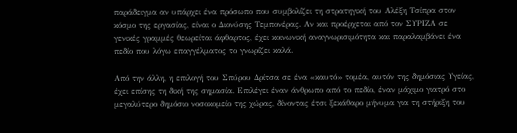παράδειγμα αν υπάρχει ένα πρόσωπο που συμβολίζει τη στρατηγική του Αλέξη Τσίπρα στον κόσμο της εργασίας, είναι ο Διονύσης Τεμπονέρας. Αν και προέρχεται από τον ΣΥΡΙΖΑ σε γενικές γραμμές θεωρείται άφθαρτος, έχει κοινωνική αναγνωρισιμότητα και παραλαμβάνει ένα πεδίο που λόγω επαγγέλματος το γνωρίζει καλά.

Από την άλλη, η επιλογή του Σπύρου Δρίτσα σε ένα «καυτό» τομέα, αυτόν της δημόσιας Υγείας, έχει επίσης τη δική της σημασία. Επιλέγει έναν άνθρωπο από το πεδίο, έναν μάχιμο γιατρό στο μεγαλύτερο δημόσιο νοσοκομείο της χώρας, δίνοντας έτσι ξεκάθαρο μήνυμα για τη στήριξη του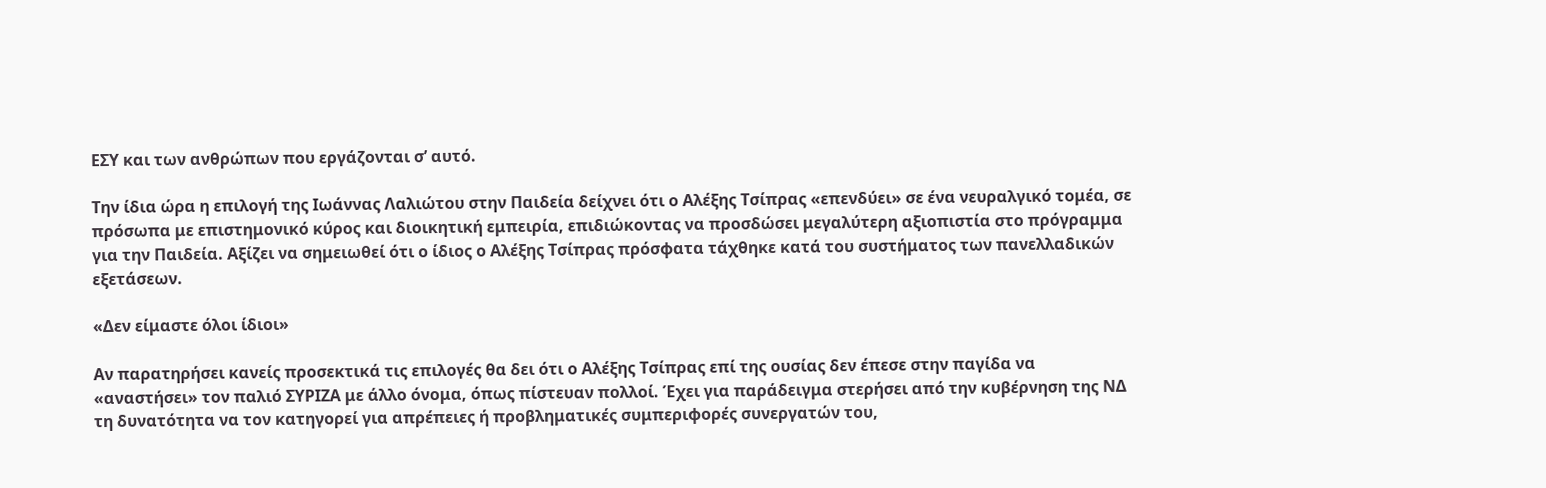ΕΣΥ και των ανθρώπων που εργάζονται σ’ αυτό.

Την ίδια ώρα η επιλογή της Ιωάννας Λαλιώτου στην Παιδεία δείχνει ότι ο Αλέξης Τσίπρας «επενδύει» σε ένα νευραλγικό τομέα, σε πρόσωπα με επιστημονικό κύρος και διοικητική εμπειρία, επιδιώκοντας να προσδώσει μεγαλύτερη αξιοπιστία στο πρόγραμμα για την Παιδεία. Αξίζει να σημειωθεί ότι ο ίδιος ο Αλέξης Τσίπρας πρόσφατα τάχθηκε κατά του συστήματος των πανελλαδικών εξετάσεων.

«Δεν είμαστε όλοι ίδιοι»

Αν παρατηρήσει κανείς προσεκτικά τις επιλογές θα δει ότι ο Αλέξης Τσίπρας επί της ουσίας δεν έπεσε στην παγίδα να «αναστήσει» τον παλιό ΣΥΡΙΖΑ με άλλο όνομα, όπως πίστευαν πολλοί. Έχει για παράδειγμα στερήσει από την κυβέρνηση της ΝΔ τη δυνατότητα να τον κατηγορεί για απρέπειες ή προβληματικές συμπεριφορές συνεργατών του,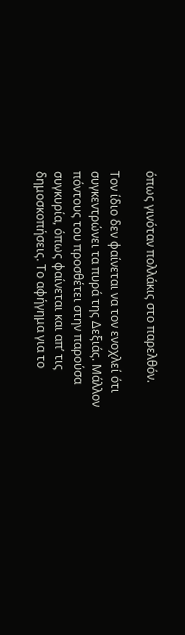όπως γινόταν πολλάκις στο παρελθόν.

Τον ίδιο δεν φαίνεται να τον ενοχλεί ότι συγκεντρώνει τα πυρά της Δεξιάς. Μάλλον πόντους του προσθέτει στην παρούσα συγκυρία, όπως φαίνεται και απ’ τις δημοσκοπήσεις. Το αφήγημα για το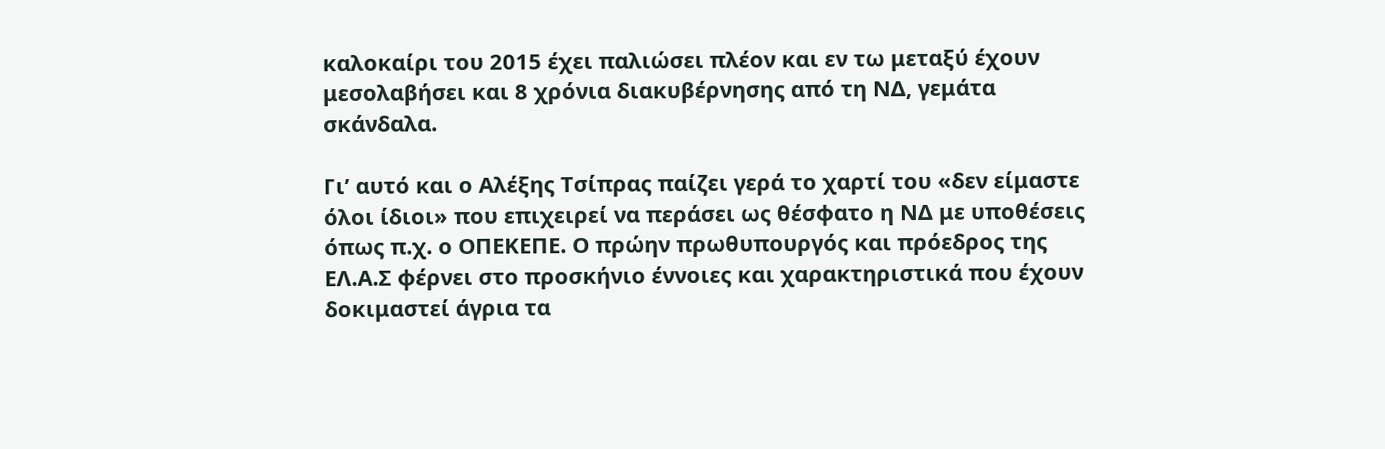καλοκαίρι του 2015 έχει παλιώσει πλέον και εν τω μεταξύ έχουν μεσολαβήσει και 8 χρόνια διακυβέρνησης από τη ΝΔ, γεμάτα σκάνδαλα.

Γι’ αυτό και ο Αλέξης Τσίπρας παίζει γερά το χαρτί του «δεν είμαστε όλοι ίδιοι» που επιχειρεί να περάσει ως θέσφατο η ΝΔ με υποθέσεις όπως π.χ. ο ΟΠΕΚΕΠΕ. Ο πρώην πρωθυπουργός και πρόεδρος της ΕΛ.Α.Σ φέρνει στο προσκήνιο έννοιες και χαρακτηριστικά που έχουν δοκιμαστεί άγρια τα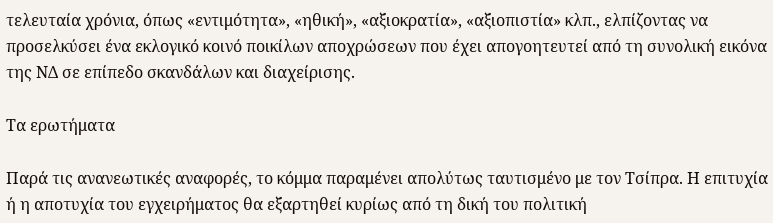τελευταία χρόνια, όπως «εντιμότητα», «ηθική», «αξιοκρατία», «αξιοπιστία» κλπ., ελπίζοντας να προσελκύσει ένα εκλογικό κοινό ποικίλων αποχρώσεων που έχει απογοητευτεί από τη συνολική εικόνα της ΝΔ σε επίπεδο σκανδάλων και διαχείρισης.

Τα ερωτήματα

Παρά τις ανανεωτικές αναφορές, το κόμμα παραμένει απολύτως ταυτισμένο με τον Τσίπρα. Η επιτυχία ή η αποτυχία του εγχειρήματος θα εξαρτηθεί κυρίως από τη δική του πολιτική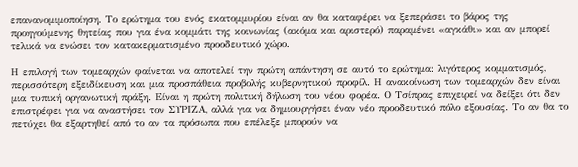επανανομιμοποίηση. Το ερώτημα του ενός εκατομμυρίου είναι αν θα καταφέρει να ξεπεράσει το βάρος της προηγούμενης θητείας που για ένα κομμάτι της κοινωνίας (ακόμα και αριστερό) παραμένει «αγκάθι» και αν μπορεί τελικά να ενώσει τον κατακερματισμένο προοδευτικό χώρο.

Η επιλογή των τομεαρχών φαίνεται να αποτελεί την πρώτη απάντηση σε αυτό το ερώτημα: λιγότερος κομματισμός, περισσότερη εξειδίκευση και μια προσπάθεια προβολής κυβερνητικού προφίλ. Η ανακοίνωση των τομεαρχών δεν είναι μια τυπική οργανωτική πράξη. Είναι η πρώτη πολιτική δήλωση του νέου φορέα. Ο Τσίπρας επιχειρεί να δείξει ότι δεν επιστρέφει για να αναστήσει τον ΣΥΡΙΖΑ, αλλά για να δημιουργήσει έναν νέο προοδευτικό πόλο εξουσίας. Το αν θα το πετύχει θα εξαρτηθεί από το αν τα πρόσωπα που επέλεξε μπορούν να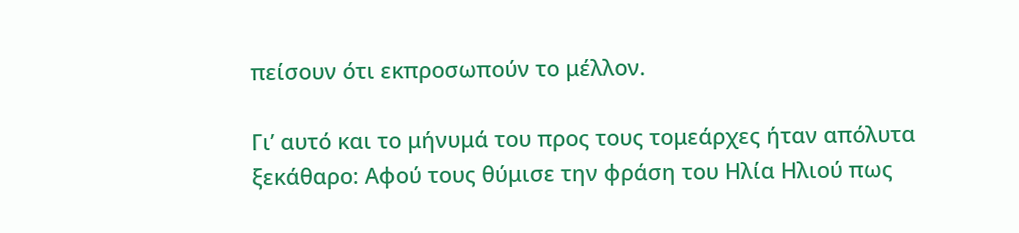πείσουν ότι εκπροσωπούν το μέλλον.

Γι’ αυτό και το μήνυμά του προς τους τομεάρχες ήταν απόλυτα ξεκάθαρο: Αφού τους θύμισε την φράση του Ηλία Ηλιού πως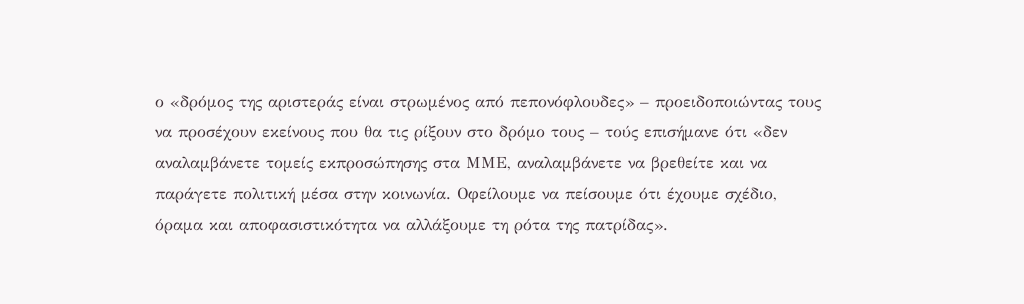ο «δρόμος της αριστεράς είναι στρωμένος από πεπονόφλουδες» – προειδοποιώντας τους να προσέχουν εκείνους που θα τις ρίξουν στο δρόμο τους – τούς επισήμανε ότι «δεν αναλαμβάνετε τομείς εκπροσώπησης στα ΜΜΕ, αναλαμβάνετε να βρεθείτε και να παράγετε πολιτική μέσα στην κοινωνία. Οφείλουμε να πείσουμε ότι έχουμε σχέδιο, όραμα και αποφασιστικότητα να αλλάξουμε τη ρότα της πατρίδας».